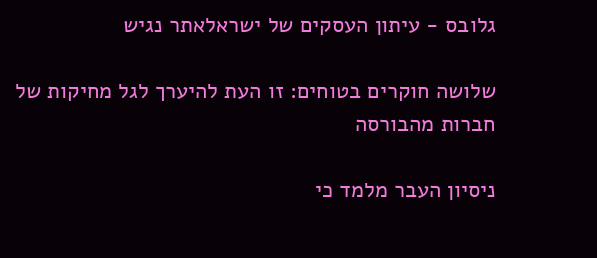גלובס - עיתון העסקים של ישראלאתר נגיש

שלושה חוקרים בטוחים: זו העת להיערך לגל מחיקות של חברות מהבורסה

ניסיון העבר מלמד כי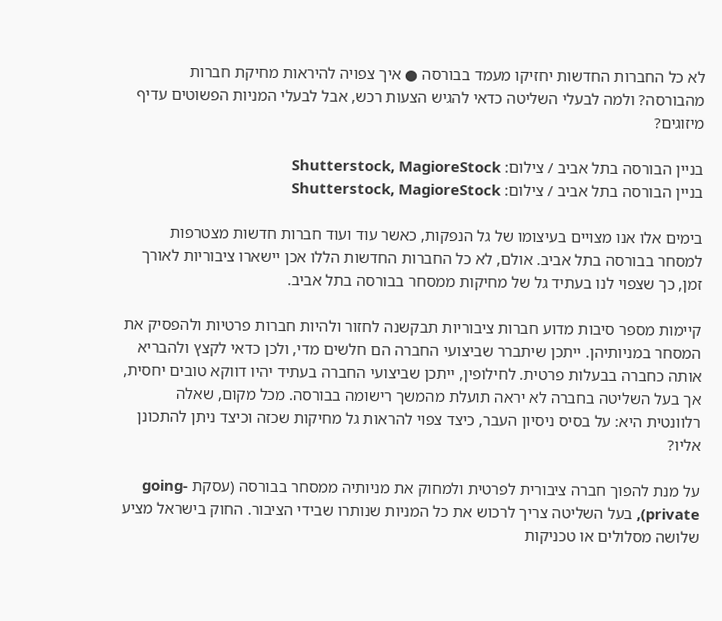לא כל החברות החדשות יחזיקו מעמד בבורסה ● איך צפויה להיראות מחיקת חברות מהבורסה? ולמה לבעלי השליטה כדאי להגיש הצעות רכש, אבל לבעלי המניות הפשוטים עדיף מיזוגים?

בניין הבורסה בתל אביב / צילום: Shutterstock, MagioreStock
בניין הבורסה בתל אביב / צילום: Shutterstock, MagioreStock

בימים אלו אנו מצויים בעיצומו של גל הנפקות, כאשר עוד ועוד חברות חדשות מצטרפות למסחר בבורסה בתל אביב. אולם, לא כל החברות החדשות הללו אכן יישארו ציבוריות לאורך זמן, כך שצפוי לנו בעתיד גל של מחיקות ממסחר בבורסה בתל אביב.

קיימות מספר סיבות מדוע חברות ציבוריות תבקשנה לחזור ולהיות חברות פרטיות ולהפסיק את המסחר במניותיהן. ייתכן שיתברר שביצועי החברה הם חלשים מדי, ולכן כדאי לקצץ ולהבריא אותה כחברה בבעלות פרטית. לחילופין, ייתכן שביצועי החברה בעתיד יהיו דווקא טובים יחסית, אך בעל השליטה בחברה לא יראה תועלת מהמשך רישומה בבורסה. מכל מקום, שאלה רלוונטית היא: על בסיס ניסיון העבר, כיצד צפוי להראות גל מחיקות שכזה וכיצד ניתן להתכונן אליו?

על מנת להפוך חברה ציבורית לפרטית ולמחוק את מניותיה ממסחר בבורסה (עסקת going-private), בעל השליטה צריך לרכוש את כל המניות שנותרו שבידי הציבור. החוק בישראל מציע שלושה מסלולים או טכניקות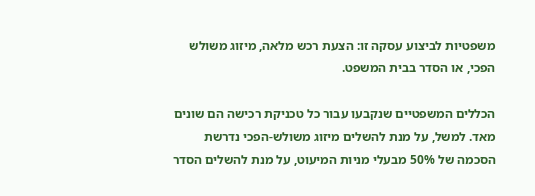משפטיות לביצוע עסקה זו: הצעת רכש מלאה, מיזוג משולש הפכי, או הסדר בבית המשפט.

הכללים המשפטיים שנקבעו עבור כל טכניקת רכישה הם שונים מאד. למשל, על מנת להשלים מיזוג משולש-הפכי נדרשת הסכמה של 50% מבעלי מניות המיעוט, על מנת להשלים הסדר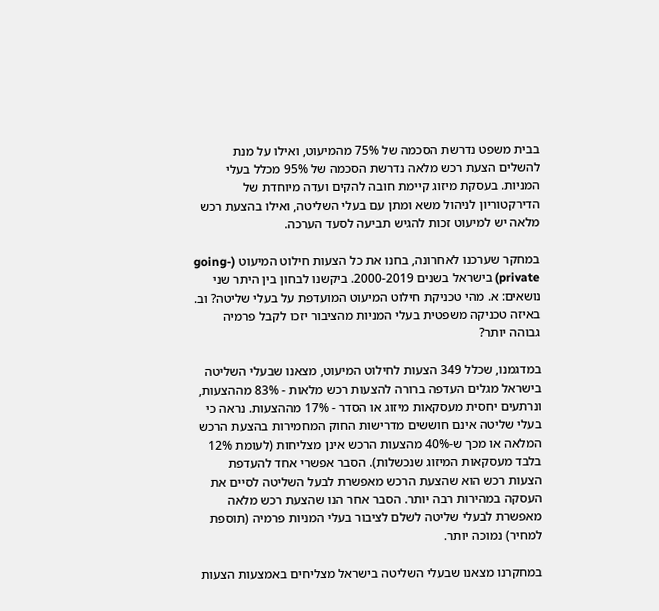בבית משפט נדרשת הסכמה של 75% מהמיעוט, ואילו על מנת להשלים הצעת רכש מלאה נדרשת הסכמה של 95% מכלל בעלי המניות. בעסקת מיזוג קיימת חובה להקים ועדה מיוחדת של הדירקטוריון לניהול משא ומתן עם בעלי השליטה, ואילו בהצעת רכש מלאה יש למיעוט זכות להגיש תביעה לסעד הערכה.

במחקר שערכנו לאחרונה, בחנו את כל הצעות חילוט המיעוט (going-private) בישראל בשנים 2000-2019. ביקשנו לבחון בין היתר שני נושאים: א. מהי טכניקת חילוט המיעוט המועדפת על בעלי שליטה? וב. באיזה טכניקה משפטית בעלי המניות מהציבור יזכו לקבל פרמיה גבוהה יותר?

במדגמנו, שכלל 349 הצעות לחילוט המיעוט, מצאנו שבעלי השליטה בישראל מגלים העדפה ברורה להצעות רכש מלאות - 83% מההצעות, ונרתעים יחסית מעסקאות מיזוג או הסדר - 17% מההצעות. נראה כי בעלי שליטה אינם חוששים מדרישות החוק המחמירות בהצעת הרכש המלאה או מכך ש-40% מהצעות הרכש אינן מצליחות (לעומת 12% בלבד מעסקאות המיזוג שנכשלות). הסבר אפשרי אחד להעדפת הצעות רכש הוא שהצעת הרכש מאפשרת לבעל השליטה לסיים את העסקה במהירות רבה יותר. הסבר אחר הנו שהצעת רכש מלאה מאפשרת לבעלי שליטה לשלם לציבור בעלי המניות פרמיה (תוספת למחיר) נמוכה יותר.

במחקרנו מצאנו שבעלי השליטה בישראל מצליחים באמצעות הצעות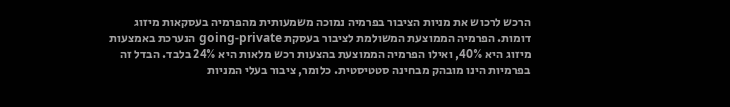הרכש לרכוש את מניות הציבור בפרמיה נמוכה משמעותית מהפרמיה בעסקאות מיזוג דומות. הפרמיה הממוצעת המשולמת לציבור בעסקת going-private הנערכת באמצעות מיזוג היא 40%, ואילו הפרמיה הממוצעת בהצעות רכש מלאות היא 24% בלבד. הבדל זה בפרמיות הינו מובהק מבחינה סטטיסטית. כלומר, ציבור בעלי המניות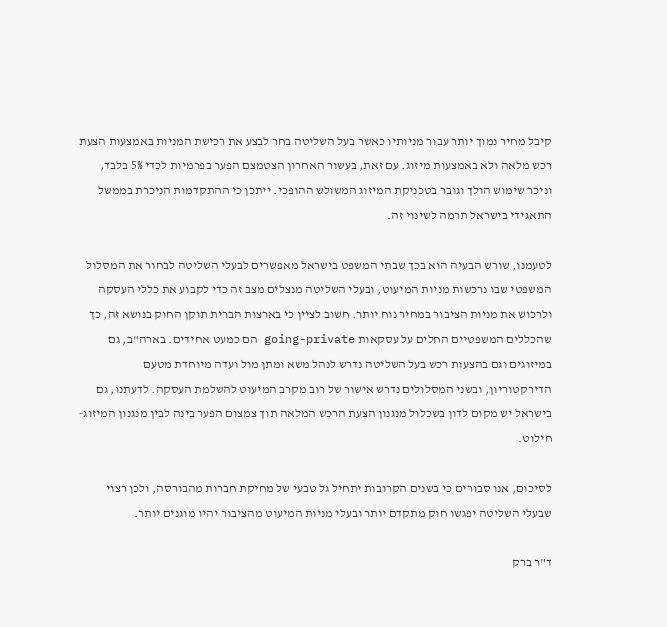קיבל מחיר נמוך יותר עבור מניותיו כאשר בעל השליטה בחר לבצע את רכישת המניות באמצעות הצעת רכש מלאה ולא באמצעות מיזוג. עם זאת, בעשור האחרון הצטמצם הפער בפרמיות לכדי 5% בלבד, וניכר שימוש הולך וגובר בטכניקת המיזוג המשולש ההופכי. ייתכן כי ההתקדמות הניכרת בממשל התאגידי בישראל תרמה לשינוי זה.

לטעמנו, שורש הבעיה הוא בכך שבתי המשפט בישראל מאפשרים לבעלי השליטה לבחור את המסלול המשפטי שבו נרכשות מניות המיעוט, ובעלי השליטה מנצלים מצב זה כדי לקבוע את כללי העסקה ולרכוש את מניות הציבור במחיר נוח יותר. חשוב לציין כי בארצות הברית תוקן החוק בנושא זה, כך שהכללים המשפטיים החלים על עסקאות going-private הם כמעט אחידים. בארה"ב, גם במיזוגים וגם בהצעות רכש בעל השליטה נדרש לנהל משא ומתן מול ועדה מיוחדת מטעם הדירקטוריון, ובשני המסלולים נדרש אישור של רוב מקרב המיעוט להשלמת העסקה. לדעתנו, גם בישראל יש מקום לדון בשכלול מנגנון הצעת הרכש המלאה תוך צמצום הפער בינה לבין מנגנון המיזוג-חילוט.

לסיכום, אנו סבורים כי בשנים הקרובות יתחיל גל טבעי של מחיקת חברות מהבורסה, ולכן רצוי שבעלי השליטה יפגשו חוק מתקדם יותר ובעלי מניות המיעוט מהציבור יהיו מוגנים יותר.

ד"ר ברק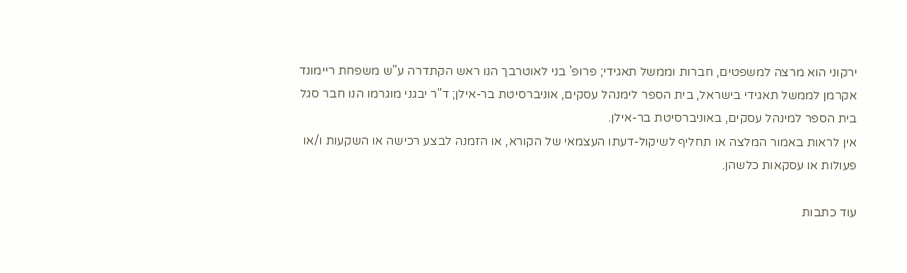ירקוני הוא מרצה למשפטים, חברות וממשל תאגידי; פרופ' בני לאוטרבך הנו ראש הקתדרה ע"ש משפחת ריימונד אקרמן לממשל תאגידי בישראל, בית הספר לימנהל עסקים, אוניברסיטת בר-אילן; ד"ר יבגני מוגרמו הנו חבר סגל בית הספר למינהל עסקים, באוניברסיטת בר-אילן.
אין לראות באמור המלצה או תחליף לשיקול-דעתו העצמאי של הקורא, או הזמנה לבצע רכישה או השקעות ו/או פעולות או עסקאות כלשהן.

עוד כתבות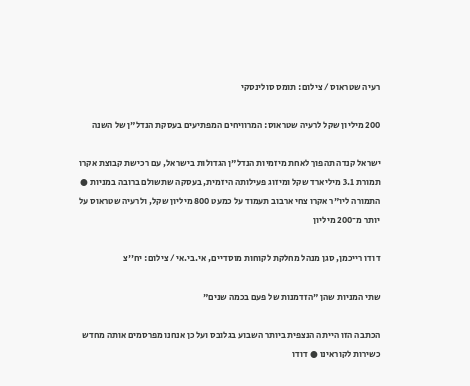רעיה שטראוס / צילום: תומס סולינסקי

200 מיליון שקל לרעיה שטראוס: המרוויחים המפתיעים בעסקת הנדל"ן של השנה

ישראל קנדה תהפוך לאחת מיזמיות הנדל"ן הגדולות בישראל, עם רכישת קבוצת אקרו תמורת 3.1 מיליארד שקל ומיזוג פעילותה היזמית, בעסקה שתשולם ברובה במניות ● התמורה ליו"ר אקרו צחי ארבוב תעמוד על כמעט 800 מיליון שקל, ולרעיה שטראוס על יותר מ־200 מיליון

דודו רייכמן, סגן מנהל מחלקת לקוחות מוסדיים, אי.בי.אי / צילום: יח''צ

שתי המניות שהן "הזדמנות של פעם בכמה שנים"

הכתבה הזו הייתה הנצפית ביותר השבוע בגלובס ועל כן אנחנו מפרסמים אותה מחדש כשירות לקוראינו ● דודו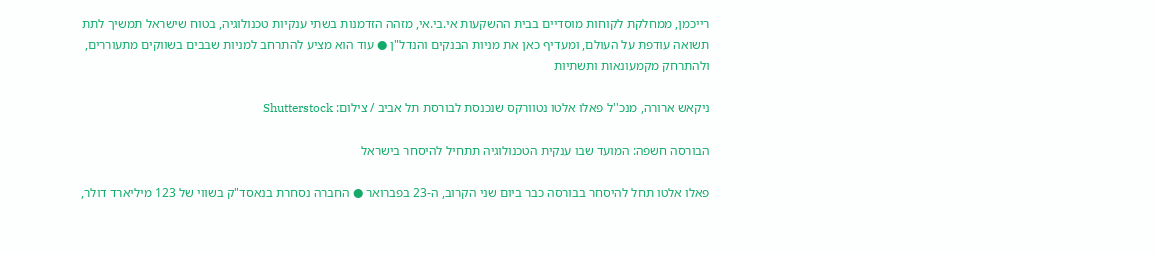רייכמן, ממחלקת לקוחות מוסדיים בבית ההשקעות אי.בי.אי, מזהה הזדמנות בשתי ענקיות טכנולוגיה, בטוח שישראל תמשיך לתת תשואה עודפת על העולם, ומעדיף כאן את מניות הבנקים והנדל"ן ● עוד הוא מציע להתרחב למניות שבבים בשווקים מתעוררים, ולהתרחק מקמעונאות ותשתיות

ניקאש ארורה, מנכ''ל פאלו אלטו נטוורקס שנכנסת לבורסת תל אביב / צילום: Shutterstock

הבורסה חשפה: המועד שבו ענקית הטכנולוגיה תתחיל להיסחר בישראל

פאלו אלטו תחל להיסחר בבורסה כבר ביום שני הקרוב, ה-23 בפברואר ● החברה נסחרת בנאסד"ק בשווי של 123 מיליארד דולר,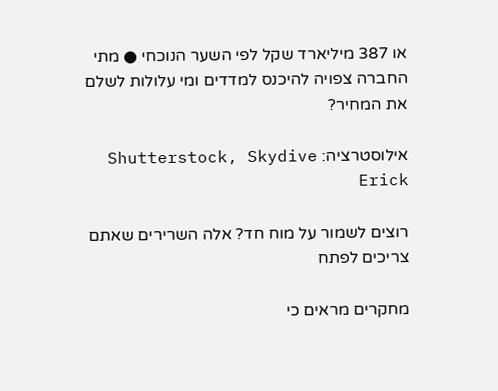או 387 מיליארד שקל לפי השער הנוכחי ● מתי החברה צפויה להיכנס למדדים ומי עלולות לשלם את המחיר?

אילוסטרציה: Shutterstock, Skydive Erick

רוצים לשמור על מוח חד? אלה השרירים שאתם צריכים לפתח

מחקרים מראים כי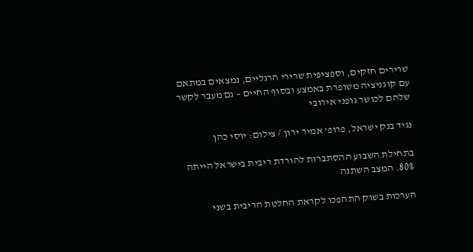שרירים חזקים, וספציפית שרירי הרגליים, נמצאים במתאם עם קוגניציה משופרת באמצע ובסוף החיים – גם מעבר לקשר שלהם לכושר גופני אירובי

נגיד בנק ישראל, פרופ' אמיר ירון / צילום: יוסי כהן

בתחילת השבוע ההסתברות להורדת ריבית בישראל הייתה 80%. המצב השתנה

הערכות בשוק התהפכו לקראת החלטת הריבית בשני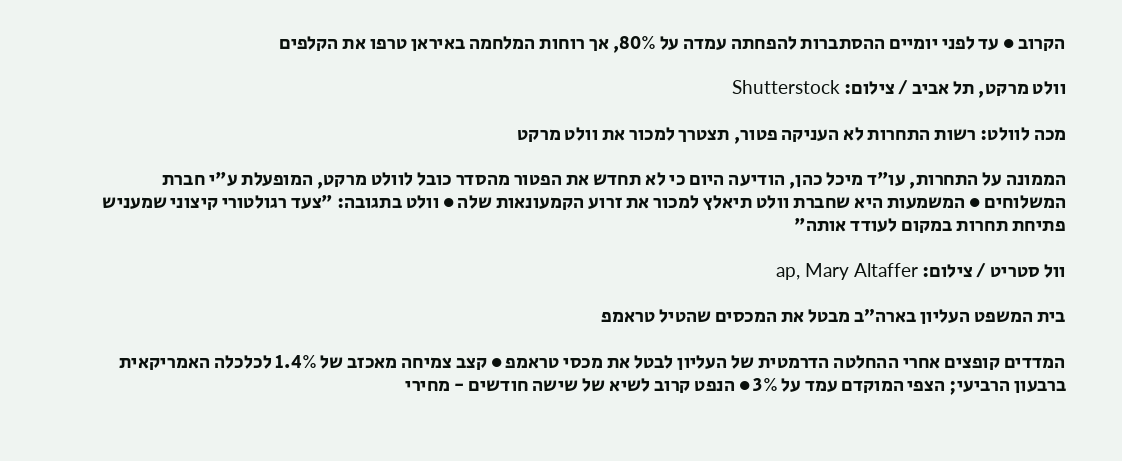הקרוב ● עד לפני יומיים ההסתברות להפחתה עמדה על 80%, אך רוחות המלחמה באיראן טרפו את הקלפים

וולט מרקט, תל אביב / צילום: Shutterstock

מכה לוולט: רשות התחרות לא העניקה פטור, תצטרך למכור את וולט מרקט

הממונה על התחרות, עו"ד מיכל כהן, הודיעה היום כי לא תחדש את הפטור מהסדר כובל לוולט מרקט, המופעלת ע"י חברת המשלוחים ● המשמעות היא שחברת וולט תיאלץ למכור את זרוע הקמעונאות שלה ● וולט בתגובה: "צעד רגולטורי קיצוני שמעניש פתיחת תחרות במקום לעודד אותה"

וול סטריט / צילום: ap, Mary Altaffer

בית המשפט העליון בארה״ב מבטל את המכסים שהטיל טראמפ

המדדים קופצים אחרי ההחלטה הדרמטית של העליון לבטל את מכסי טראמפ ● קצב צמיחה מאכזב של 1.4% לכלכלה האמריקאית ברבעון הרביעי; הצפי המוקדם עמד על 3% ● הנפט קרוב לשיא של שישה חודשים - מחירי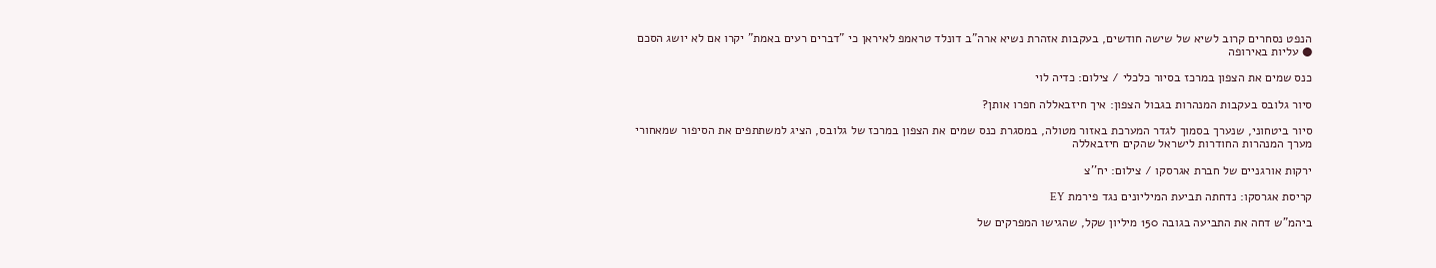הנפט נסחרים קרוב לשיא של שישה חודשים, בעקבות אזהרת נשיא ארה"ב דונלד טראמפ לאיראן כי "דברים רעים באמת" יקרו אם לא יושג הסכם ● עליות באירופה

כנס שמים את הצפון במרכז בסיור כלכלי / צילום: כדיה לוי

סיור גלובס בעקבות המנהרות בגבול הצפון: איך חיזבאללה חפרו אותן?

סיור ביטחוני, שנערך בסמוך לגדר המערכת באזור מטולה, במסגרת כנס שמים את הצפון במרכז של גלובס, הציג למשתתפים את הסיפור שמאחורי מערך המנהרות החודרות לישראל שהקים חיזבאללה

ירקות אורגניים של חברת אגרסקו / צילום: יח''צ

קריסת אגרסקו: נדחתה תביעת המיליונים נגד פירמת EY

ביהמ"ש דחה את התביעה בגובה 150 מיליון שקל, שהגישו המפרקים של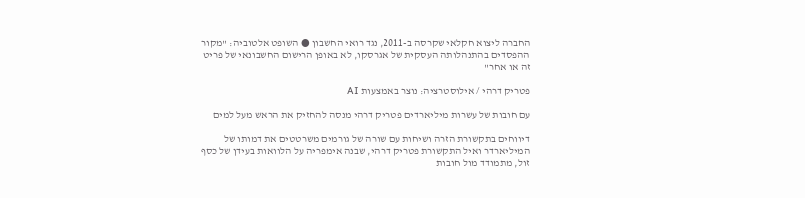החברה ליצוא חקלאי שקרסה ב-2011, נגד רואי החשבון ● השופט אלטוביה: "מקור ההפסדים בהתנהלותה העסקית של אגרסקו, לא באופן הרישום החשבונאי של פריט זה או אחר"

פטריק דרהי / אילוסטרציה: נוצר באמצעות AI

עם חובות של עשרות מיליארדים פטריק דרהי מנסה להחזיק את הראש מעל למים

דיווחים בתקשורת הזרה ושיחות עם שורה של גורמים משרטטים את דמותו של המיליארדר ואיל התקשורת פטריק דרהי, שבנה אימפריה על הלוואות בעידן של כסף זול, מתמודד מול חובות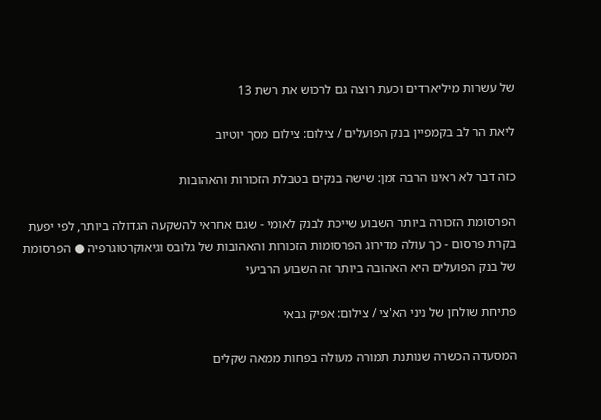של עשרות מיליארדים וכעת רוצה גם לרכוש את רשת 13

ליאת הר לב בקמפיין בנק הפועלים / צילום: צילום מסך יוטיוב

כזה דבר לא ראינו הרבה זמן: שישה בנקים בטבלת הזכורות והאהובות

הפרסומת הזכורה ביותר השבוע שייכת לבנק לאומי - שגם אחראי להשקעה הגדולה ביותר, לפי יפעת בקרת פרסום - כך עולה מדירוג הפרסומות הזכורות והאהובות של גלובס וגיאוקרטוגרפיה ● הפרסומת של בנק הפועלים היא האהובה ביותר זה השבוע הרביעי

פתיחת שולחן של ניני הא'צי / צילום: אפיק גבאי

המסעדה הכשרה שנותנת תמורה מעולה בפחות ממאה שקלים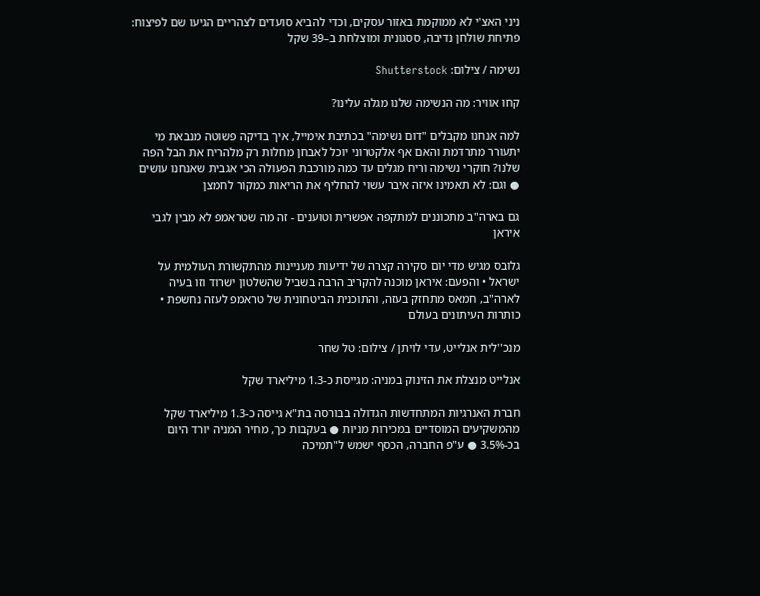ניני האצ'י לא ממוקמת באזור עסקים, וכדי להביא סועדים לצהריים הגיעו שם לפיצוח: פתיחת שולחן נדיבה, ססגונית ומוצלחת ב–39 שקל

נשימה / צילום: Shutterstock

קחו אוויר: מה הנשימה שלנו מגלה עלינו?

למה אנחנו מקבלים "דום נשימה" בכתיבת אימייל, איך בדיקה פשוטה מנבאת מי יתעורר מתרדמת והאם אף אלקטרוני יוכל לאבחן מחלות רק מלהריח את הבל הפה שלנו? חוקרי נשימה וריח מגלים עד כמה מורכבת הפעולה הכי אגבית שאנחנו עושים ● וגם: לא תאמינו איזה איבר עשוי להחליף את הריאות כמקור לחמצן

גם בארה"ב מתכוננים למתקפה אפשרית וטוענים - זה מה שטראמפ לא מבין לגבי איראן

גלובס מגיש מדי יום סקירה קצרה של ידיעות מעניינות מהתקשורת העולמית על ישראל • והפעם: איראן מוכנה להקריב הרבה בשביל שהשלטון ישרוד וזו בעיה לארה"ב, חמאס מתחזק בעזה, והתוכנית הביטחונית של טראמפ לעזה נחשפת • כותרות העיתונים בעולם

מנכ''לית אנלייט, עדי לויתן / צילום: טל שחר

אנלייט מנצלת את הזינוק במניה: מגייסת כ-1.3 מיליארד שקל

חברת האנרגיות המתחדשות הגדולה בבורסה בת"א גייסה כ-1.3 מיליארד שקל מהמשקיעים המוסדיים במכירות מניות ● בעקבות כך, מחיר המניה יורד היום בכ-3.5% ● ע"פ החברה, הכסף ישמש ל"תמיכה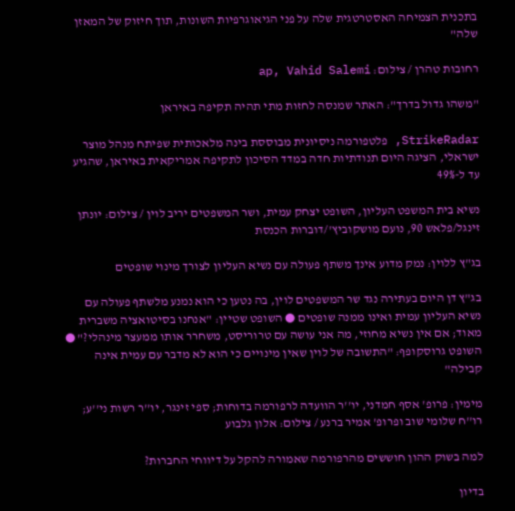בתכנית הצמיחה האסטרטגית שלה על פני הגיאוגרפיות השונות, תוך חיזוק של המאזן שלה"

רחובות טהרן / צילום: ap, Vahid Salemi

"משהו גדול בדרך": האתר שמנסה לחזות מתי תהיה תקיפה באיראן

StrikeRadar, פלטפורמה ניסיונית מבוססת בינה מלאכותית שפיתח מנהל מוצר ישראלי, הציגה היום תנודתיות חדה במדד הסיכון לתקיפה אמריקאית באיראן, שהגיע עד ל-49%

נשיא בית המשפט העליון, השופט יצחק עמית, ושר המשפטים יריב לוין / צילום: יונתן זינגל/פלאש 90, נועם מושקוביץ'/דוברות הכנסת

בג"ץ ללוין: נמק מדוע אינך משתף פעולה עם נשיא העליון לצורך מינוי שופטים

בג"ץ דן היום בעתירה נגד שר המשפטים לוין, בה נטען כי הוא נמנע מלשתף פעולה עם נשיא העליון עמית ואינו ממנה שופטים ● השופט שטיין: "אנחנו בסיטואציה משברית מאוד; אם אין נשיא מחוזי, מה אני עושה עם טרוריסט, משחרר אותו ממעצר מינהלי?" ● השופט גרוסקופף: "התשובה של לוין שאין מינויים כי הוא לא מדבר עם עמית אינה קבילה"

מימין: פרופ' אסף חמדני, יו''ר הוועדה לרפורמה בדוחות; ספי זינגר, יו''ר רשות ני''ע; רו''ח שלומי שוב ופרופ' אמיר ברנע / צילום: אלון גלבוע

למה בשוק ההון חוששים מהרפורמה שאמורה להקל על דיווחי החברות?

בדיון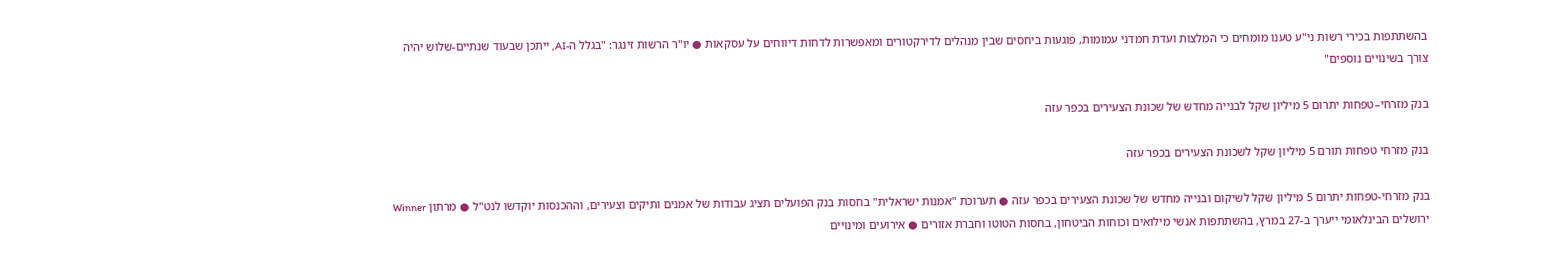בהשתתפות בכירי רשות ני"ע טענו מומחים כי המלצות ועדת חמדני עמומות, פוגעות ביחסים שבין מנהלים לדירקטורים ומאפשרות לדחות דיווחים על עסקאות ● יו"ר הרשות זינגר: "בגלל ה-AI, ייתכן שבעוד שנתיים-שלוש יהיה צורך בשינויים נוספים"

בנק מזרחי–טפחות יתרום 5 מיליון שקל לבנייה מחדש של שכונת הצעירים בכפר עזה

בנק מזרחי טפחות תורם 5 מיליון שקל לשכונת הצעירים בכפר עזה

בנק מזרחי-טפחות יתרום 5 מיליון שקל לשיקום ובנייה מחדש של שכונת הצעירים בכפר עזה ● תערוכת "אמנות ישראלית" בחסות בנק הפועלים תציג עבודות של אמנים ותיקים וצעירים, וההכנסות יוקדשו לנט"ל ● מרתון Winner ירושלים הבינלאומי ייערך ב-27 במרץ, בהשתתפות אנשי מילואים וכוחות הביטחון, בחסות הטוטו וחברת אזורים ● אירועים ומינויים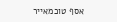אסף טוכמאייר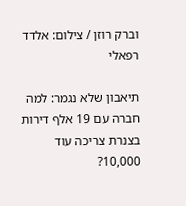וברק רוזן / צילום: אלדד רפאלי

תיאבון שלא נגמר: למה חברה עם 19 אלף דירות בצנרת צריכה עוד 10,000?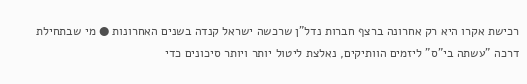רכישת אקרו היא רק אחרונה ברצף חברות נדל"ן שרכשה ישראל קנדה בשנים האחרונות ● מי שבתחילת דרכה "עשתה בי"ס" ליזמים הוותיקים, נאלצת ליטול יותר ויותר סיכונים כדי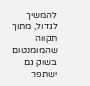להמשיך לגדול, מתוך תקווה שהמומנטום בשוק גם ישתפר